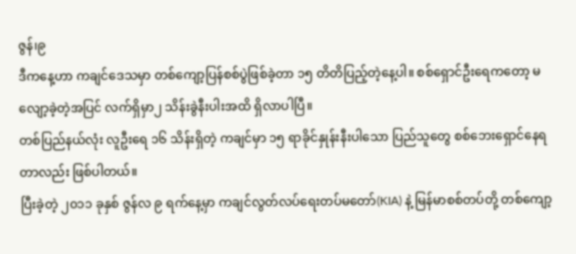ဇွန်၊၉
ဒီကနေ့ဟာ ကချင်ဒေသမှာ တစ်ကျော့ပြန်စစ်ပွဲဖြစ်ခဲ့တာ ၁၅ တိတိပြည့်တဲ့နေ့ပါ။ စစ်ရှောင်ဦးရေကတော့ မလျော့ခဲ့တဲ့အပြင် လက်ရှိမှာ၂ သိန်းခွဲနီးပါးအထိ ရှိလာပါပြီ။
တစ်ပြည်နယ်လုံး လူဦးရေ ၁၆ သိန်းရှိတဲ့ ကချင်မှာ ၁၅ ရာခိုင်နှုန်းနီးပါသော ပြည်သူတွေ စစ်ဘေးရှောင်နေရတာလည်း ဖြစ်ပါတယ်။
ပြီးခဲ့တဲ့ ၂၀၁၁ ခုနှစ် ဇွန်လ ၉ ရက်နေ့မှာ ကချင်လွတ်လပ်ရေးတပ်မတော်(KIA) နဲ့ မြန်မာစစ်တပ်တို့ တစ်ကျော့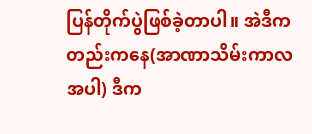ပြန်တိုက်ပွဲဖြစ်ခဲ့တာပါ။ အဲဒီကတည်းကနေ(အာဏာသိမ်းကာလအပါ) ဒီက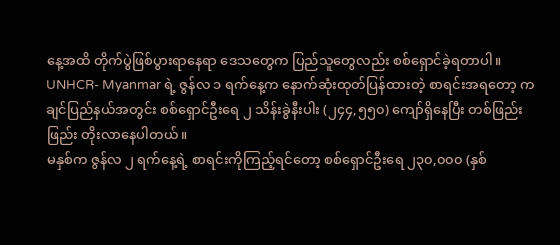နေ့အထိ တိုက်ပွဲဖြစ်ပွားရာနေရာ ဒေသတွေက ပြည်သူတွေလည်း စစ်ရှောင်ခဲ့ရတာပါ။
UNHCR- Myanmar ရဲ့ ဇွန်လ ၁ ရက်နေ့က နောက်ဆုံးထုတ်ပြန်ထားတဲ့ စာရင်းအရတော့ ကချင်ပြည်နယ်အတွင်း စစ်ရှောင်ဦးရေ ၂ သိန်းခွဲနီးပါး (၂၄၄,၅၅၀) ကျော်ရှိနေပြီး တစ်ဖြည်းဖြည်း တိုးလာနေပါတယ်။
မနှစ်က ဇွန်လ ၂ ရက်နေ့ရဲ့ စာရင်းကိုကြည့်ရင်တော့ စစ်ရှောင်ဦးရေ ၂၃၀,၀၀၀ (နှစ်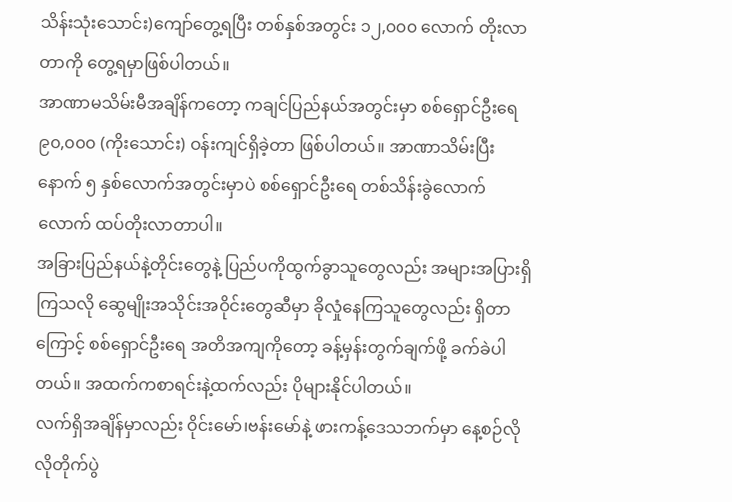သိန်းသုံးသောင်း)ကျော်တွေ့ရပြီး တစ်နှစ်အတွင်း ၁၂,၀၀၀ လောက် တိုးလာတာကို တွေ့ရမှာဖြစ်ပါတယ်။
အာဏာမသိမ်းမီအချိန်ကတော့ ကချင်ပြည်နယ်အတွင်းမှာ စစ်ရှောင်ဦးရေ ၉၀,၀၀၀ (ကိုးသောင်း) ဝန်းကျင်ရှိခဲ့တာ ဖြစ်ပါတယ်။ အာဏာသိမ်းပြီးနောက် ၅ နှစ်လောက်အတွင်းမှာပဲ စစ်ရှောင်ဦးရေ တစ်သိန်းခွဲလောက် လောက် ထပ်တိုးလာတာပါ။
အခြားပြည်နယ်နဲ့တိုင်းတွေနဲ့ ပြည်ပကိုထွက်ခွာသူတွေလည်း အများအပြားရှိကြသလို ဆွေမျိုးအသိုင်းအဝိုင်းတွေဆီမှာ ခိုလှုံနေကြသူတွေလည်း ရှိတာကြောင့် စစ်ရှောင်ဦးရေ အတိအကျကိုတော့ ခန့်မှန်းတွက်ချက်ဖို့ ခက်ခဲပါတယ်။ အထက်ကစာရင်းနဲ့ထက်လည်း ပိုများနိုင်ပါတယ်။
လက်ရှိအချိန်မှာလည်း ဝိုင်းမော်၊ဗန်းမော်နဲ့ ဖားကန့်ဒေသဘက်မှာ နေ့စဉ်လိုလိုတိုက်ပွဲ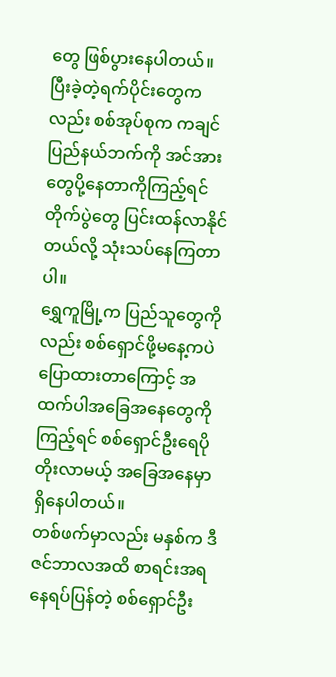တွေ ဖြစ်ပွားနေပါတယ်။ ပြီးခဲ့တဲ့ရက်ပိုင်းတွေကလည်း စစ်အုပ်စုက ကချင်ပြည်နယ်ဘက်ကို အင်အားတွေပို့နေတာကိုကြည့်ရင် တိုက်ပွဲတွေ ပြင်းထန်လာနိုင်တယ်လို့ သုံးသပ်နေကြတာပါ။
ရွှေကူမြို့က ပြည်သူတွေကိုလည်း စစ်ရှောင်ဖို့မနေ့ကပဲ ပြောထားတာကြောင့် အထက်ပါအခြေအနေတွေကို ကြည့်ရင် စစ်ရှောင်ဦးရေပိုတိုးလာမယ့် အခြေအနေမှာ ရှိနေပါတယ်။
တစ်ဖက်မှာလည်း မနှစ်က ဒီဇင်ဘာလအထိ စာရင်းအရ နေရပ်ပြန်တဲ့ စစ်ရှောင်ဦး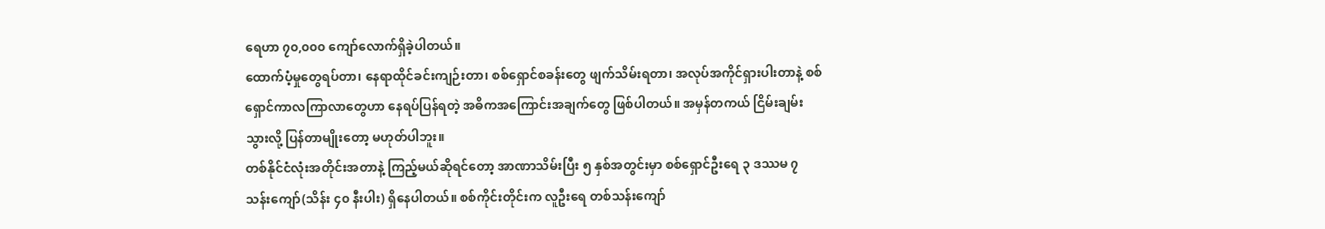ရေဟာ ၇၀,၀၀၀ ကျော်လောက်ရှိခဲ့ပါတယ်။
ထောက်ပံ့မှုတွေရပ်တာ၊ နေရာထိုင်ခင်းကျဉ်းတာ၊ စစ်ရှောင်စခန်းတွေ ဖျက်သိမ်းရတာ၊ အလုပ်အကိုင်ရှားပါးတာနဲ့ စစ်ရှောင်ကာလကြာလာတွေဟာ နေရပ်ပြန်ရတဲ့ အဓိကအကြောင်းအချက်တွေ ဖြစ်ပါတယ်။ အမှန်တကယ် ငြိမ်းချမ်းသွားလို့ ပြန်တာမျိုးတော့ မဟုတ်ပါဘူး။
တစ်နိုင်ငံလုံးအတိုင်းအတာနဲ့ ကြည့်မယ်ဆိုရင်တော့ အာဏာသိမ်းပြီး ၅ နှစ်အတွင်းမှာ စစ်ရှောင်ဦးရေ ၃ ဒဿမ ၇ သန်းကျော်(သိန်း ၄၀ နီးပါး) ရှိနေပါတယ်။ စစ်ကိုင်းတိုင်းက လူဦးရေ တစ်သန်းကျော်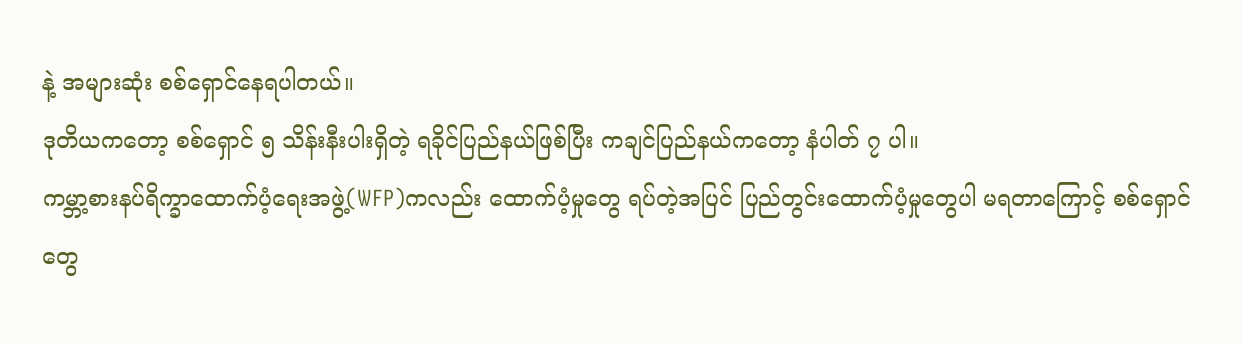နဲ့ အများဆုံး စစ်ရှောင်နေရပါတယ်။
ဒုတိယကတော့ စစ်ရှောင် ၅ သိန်းနီးပါးရှိတဲ့ ရခိုင်ပြည်နယ်ဖြစ်ပြီး ကချင်ပြည်နယ်ကတော့ နံပါတ် ၇ ပါ။
ကမ္ဘာ့စားနပ်ရိက္ခာထောက်ပံ့ရေးအဖွဲ့(WFP)ကလည်း ထောက်ပံ့မှုတွေ ရပ်တဲ့အပြင် ပြည်တွင်းထောက်ပံ့မှုတွေပါ မရတာကြောင့် စစ်ရှောင်တွေ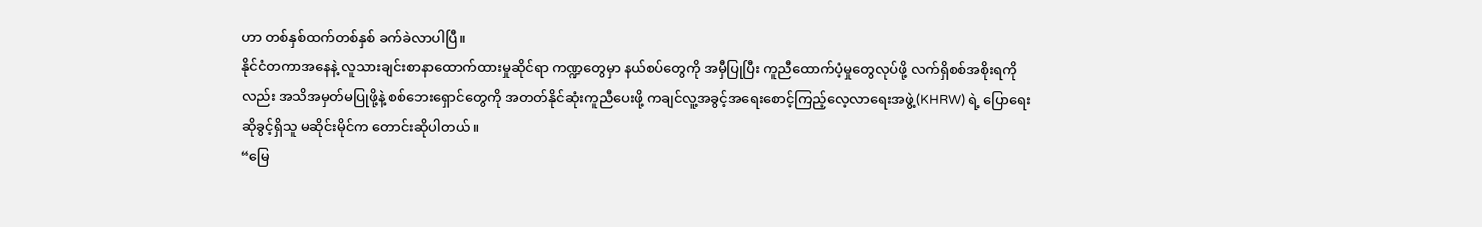ဟာ တစ်နှစ်ထက်တစ်နှစ် ခက်ခဲလာပါပြီ။
နိုင်ငံတကာအနေနဲ့ လူသားချင်းစာနာထောက်ထားမှုဆိုင်ရာ ကဏ္ဍတွေမှာ နယ်စပ်တွေကို အမှီပြုပြီး ကူညီထောက်ပံ့မှုတွေလုပ်ဖို့ လက်ရှိစစ်အစိုးရကိုလည်း အသိအမှတ်မပြုဖို့နဲ့ စစ်ဘေးရှောင်တွေကို အတတ်နိုင်ဆုံးကူညီပေးဖို့ ကချင်လူ့အခွင့်အရေးစောင့်ကြည့်လေ့လာရေးအဖွဲ့(KHRW) ရဲ့ ပြောရေးဆိုခွင့်ရှိသူ မဆိုင်းမိုင်က တောင်းဆိုပါတယ်။
“မြေ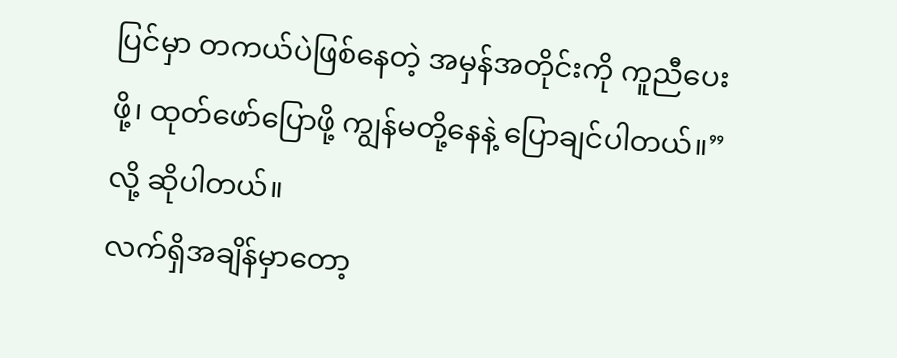ပြင်မှာ တကယ်ပဲဖြစ်နေတဲ့ အမှန်အတိုင်းကို ကူညီပေးဖို့၊ ထုတ်ဖော်ပြောဖို့ ကျွန်မတို့နေနဲ့ ပြောချင်ပါတယ်။”လို့ ဆိုပါတယ်။
လက်ရှိအချိန်မှာတော့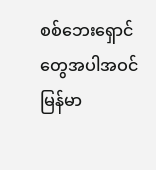စစ်ဘေးရှောင်တွေအပါအဝင် မြန်မာ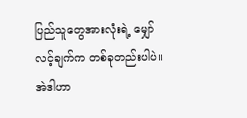ပြည်သူတွေအားလုံးရဲ့ မျှော်လင့်ချက်က တစ်ခုတည်းပါပဲ။ အဲဒါဟာ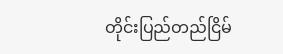တိုင်းပြည်တည်ငြိမ်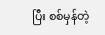ပြီး စစ်မှန်တဲ့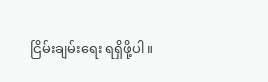ငြိမ်းချမ်းရေး ရရှိဖို့ပါ။